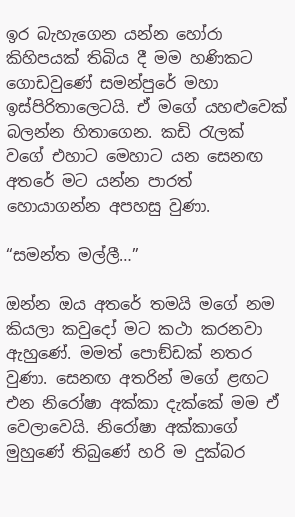ඉර බැහැගෙන යන්න හෝරා කිහිපයක් තිබිය දී මම හණිකට ගොඩවුණේ සමන්පුරේ මහා ඉස්පිරිතාලෙටයි. ඒ මගේ යහළුවෙක් බලන්න හිතාගෙන. කඩි රැලක් වගේ එහාට මෙහාට යන සෙනඟ අතරේ මට යන්න පාරත් හොයාගන්න අපහසු වුණා.

“සමන්ත මල්ලී…”

ඔන්න ඔය අතරේ තමයි මගේ නම කියලා කවුදෝ මට කථා කරනවා ඇහුණේ. මමත් පොඞ්ඩක් නතර වුණා. සෙනඟ අතරින් මගේ ළඟට එන නිරෝෂා අක්කා දැක්කේ මම ඒ වෙලාවෙයි. නිරෝෂා අක්කාගේ මුහුණේ තිබුණේ හරි ම දුක්බර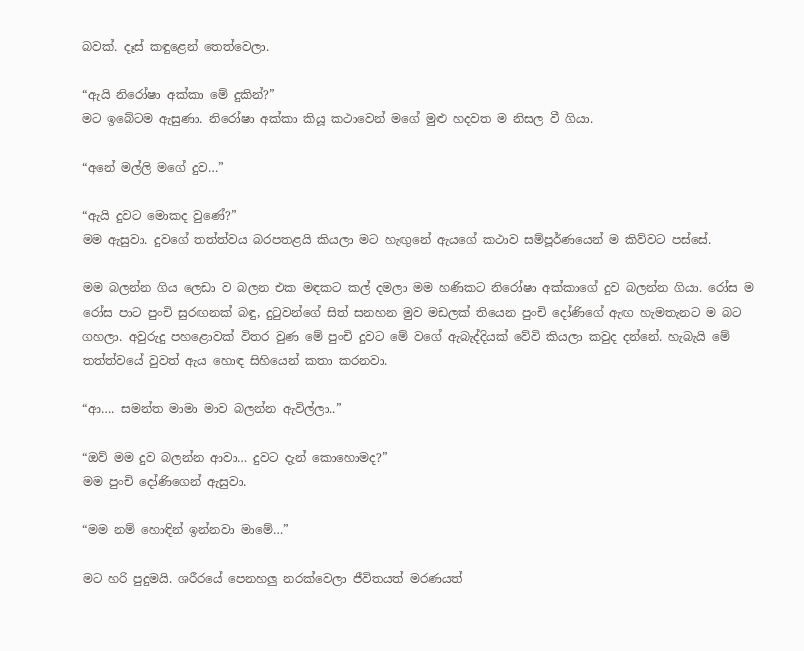බවක්. දෑස් කඳුළෙන් තෙත්වෙලා.

“ඇයි නිරෝෂා අක්කා මේ දුකින්?”
මට ඉබේටම ඇසුණා. නිරෝෂා අක්කා කියූ කථාවෙන් මගේ මුළු හදවත ම නිසල වී ගියා.

“අනේ මල්ලි මගේ දුව…”

“ඇයි දුවට මොකද වුණේ?”
මම ඇසුවා. දුවගේ තත්ත්වය බරපතළයි කියලා මට හැඟුනේ ඇයගේ කථාව සම්පූර්ණයෙන් ම කිව්වට පස්සේ.

මම බලන්න ගිය ලෙඩා ව බලන එක මඳකට කල් දමලා මම හණිකට නිරෝෂා අක්කාගේ දුව බලන්න ගියා. රෝස ම රෝස පාට පුංචි සුරඟනක් බඳු, දුටුවන්ගේ සිත් සනහන මුව මඩලක් තියෙන පුංචි දෝණිගේ ඇඟ හැමතැනට ම බට ගහලා. අවුරුදු පහළොවක් විතර වුණ මේ පුංචි දුවට මේ වගේ ඇබැද්දියක් වේවි කියලා කවුද දන්නේ. හැබැයි මේ තත්ත්වයේ වුවත් ඇය හොඳ සිහියෙන් කතා කරනවා.

“ආ…. සමන්ත මාමා මාව බලන්න ඇවිල්ලා..”

“ඔව් මම දුව බලන්න ආවා… දුවට දැන් කොහොමද?”
මම පුංචි දෝණිගෙන් ඇසුවා.

“මම නම් හොඳින් ඉන්නවා මාමේ…”

මට හරි පුදුමයි. ශරීරයේ පෙනහලු නරක්වෙලා ජීවිතයත් මරණයත්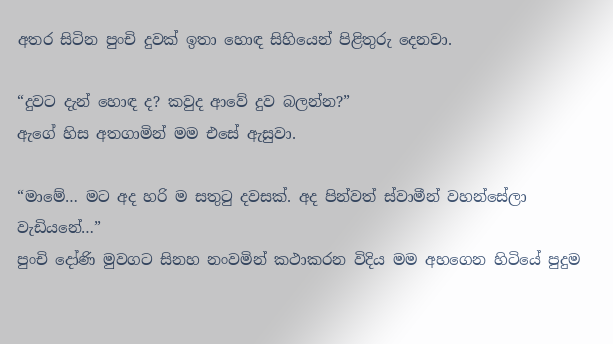අතර සිටින පුංචි දුවක් ඉතා හොඳ සිහියෙන් පිළිතුරු දෙනවා.

“දුවට දැන් හොඳ ද? කවුද ආවේ දුව බලන්න?”
ඇගේ හිස අතගාමින් මම එසේ ඇසුවා.

“මාමේ… මට අද හරි ම සතුටු දවසක්. අද පින්වත් ස්වාමීන් වහන්සේලා වැඩියනේ…”
පුංචි දෝණි මුවගට සිනහ නංවමින් කථාකරන විදිය මම අහගෙන හිටියේ පුදුම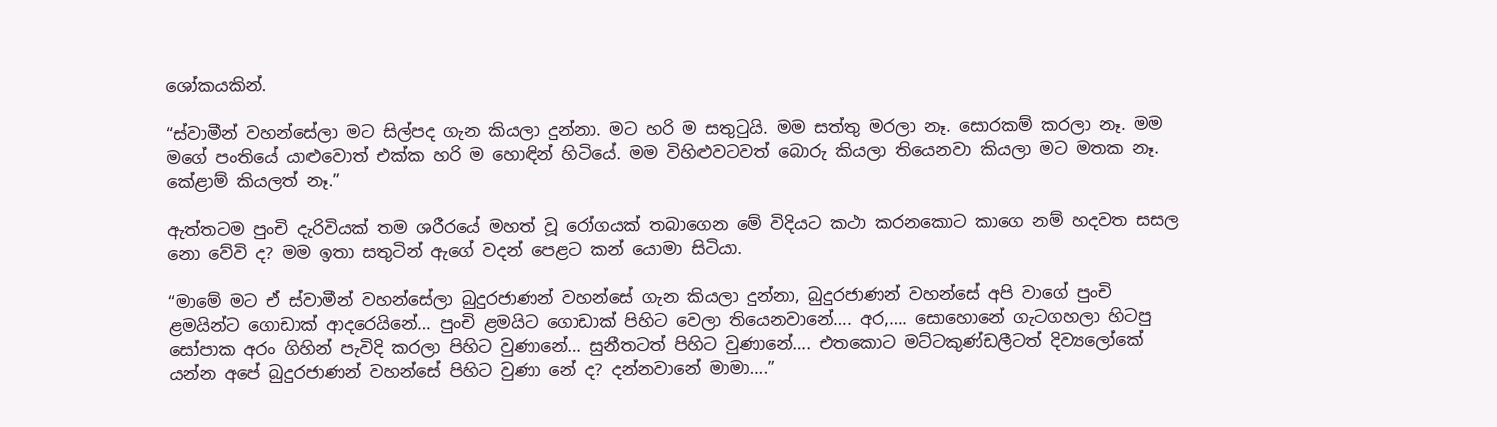ශෝකයකින්.

“ස්වාමීන් වහන්සේලා මට සිල්පද ගැන කියලා දුන්නා. මට හරි ම සතුටුයි. මම සත්තු මරලා නෑ. සොරකම් කරලා නෑ. මම මගේ පංතියේ යාළුවොත් එක්ක හරි ම හොඳින් හිටියේ. මම විහිළුවටවත් බොරු කියලා තියෙනවා කියලා මට මතක නෑ. කේළාම් කියලත් නෑ.”

ඇත්තටම පුංචි දැරිවියක් තම ශරීරයේ මහත් වූ රෝගයක් තබාගෙන මේ විදියට කථා කරනකොට කාගෙ නම් හදවත සසල නො වේවි ද? මම ඉතා සතුටින් ඇගේ වදන් පෙළට කන් යොමා සිටියා.

“මාමේ මට ඒ ස්වාමීන් වහන්සේලා බුදුරජාණන් වහන්සේ ගැන කියලා දුන්නා, බුදුරජාණන් වහන්සේ අපි වාගේ පුංචි ළමයින්ට ගොඩාක් ආදරෙයිනේ… පුංචි ළමයිට ගොඩාක් පිහිට වෙලා තියෙනවානේ…. අර,…. සොහොනේ ගැටගහලා හිටපු සෝපාක අරං ගිහින් පැවිදි කරලා පිහිට වුණානේ… සුනීතටත් පිහිට වුණානේ…. එතකොට මට්ටකුණ්ඩලීටත් දිව්‍යලෝකේ යන්න අපේ බුදුරජාණන් වහන්සේ පිහිට වුණා නේ ද? දන්නවානේ මාමා….”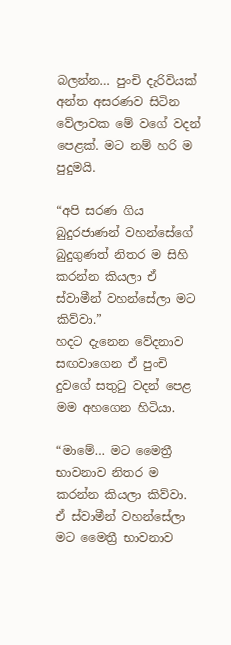බලන්න… පුංචි දැරිවියක් අන්ත අසරණව සිටින වේලාවක මේ වගේ වදන් පෙළක්. මට නම් හරි ම පුදුමයි.

“අපි සරණ ගිය බුදුරජාණන් වහන්සේගේ බුදුගුණත් නිතර ම සිහි කරන්න කියලා ඒ ස්වාමීන් වහන්සේලා මට කිව්වා.”
හදට දැනෙන වේදනාව සඟවාගෙන ඒ පුංචි දුවගේ සතුටු වදන් පෙළ මම අහගෙන හිටියා.

“මාමේ… මට මෛත්‍රී භාවනාව නිතර ම කරන්න කියලා කිව්වා. ඒ ස්වාමීන් වහන්සේලා මට මෛත්‍රී භාවනාව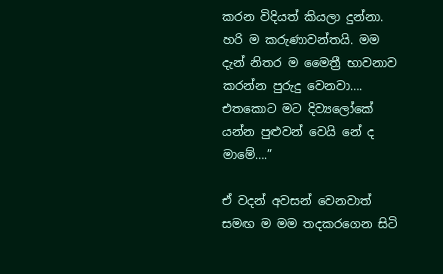කරන විදියත් කියලා දුන්නා. හරි ම කරුණාවන්තයි. මම දැන් නිතර ම මෛත්‍රී භාවනාව කරන්න පුරුදු වෙනවා…. එතකොට මට දිව්‍යලෝකේ යන්න පුළුවන් වෙයි නේ ද මාමේ….”

ඒ වදන් අවසන් වෙනවාත් සමඟ ම මම තදකරගෙන සිටි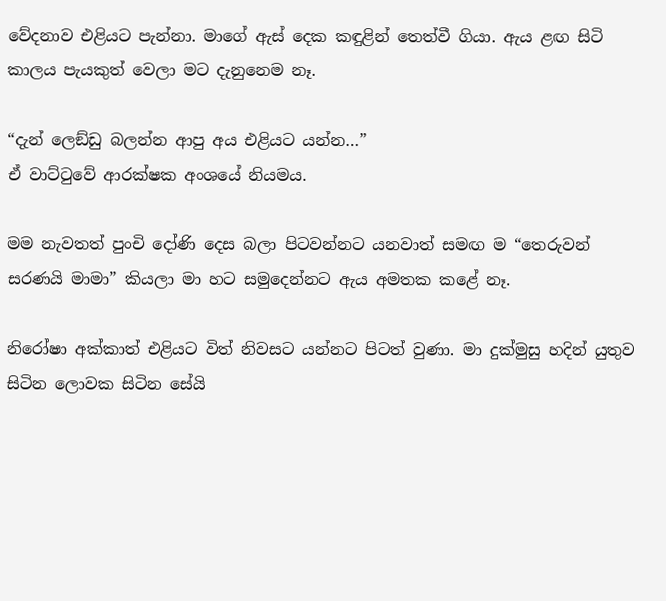වේදනාව එළියට පැන්නා. මාගේ ඇස් දෙක කඳුළින් තෙත්වී ගියා. ඇය ළඟ සිටි කාලය පැයකුත් වෙලා මට දැනුනෙම නෑ.

“දැන් ලෙඞ්ඩු බලන්න ආපු අය එළියට යන්න…”
ඒ වාට්ටුවේ ආරක්ෂක අංශයේ නියමය.

මම නැවතත් පුංචි දෝණි දෙස බලා පිටවන්නට යනවාත් සමඟ ම “තෙරුවන් සරණයි මාමා” කියලා මා හට සමුදෙන්නට ඇය අමතක කළේ නෑ.

නිරෝෂා අක්කාත් එළියට විත් නිවසට යන්නට පිටත් වුණා. මා දුක්මුසු හදින් යුතුව සිටින ලොවක සිටින සේයි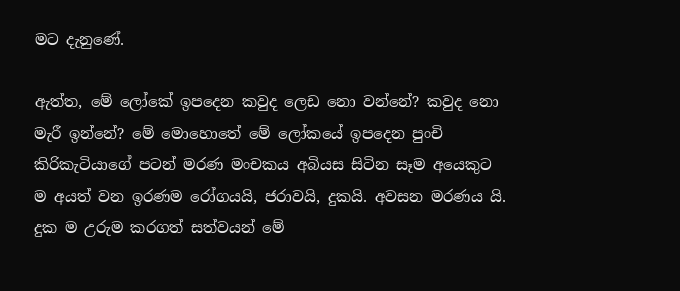මට දැනුණේ.

ඇත්ත, මේ ලෝකේ ඉපදෙන කවුද ලෙඩ නො වන්නේ? කවුද නො මැරී ඉන්නේ? මේ මොහොතේ මේ ලෝකයේ ඉපදෙන පුංචි කිරිකැටියාගේ පටන් මරණ මංචකය අබියස සිටින සෑම අයෙකුට ම අයත් වන ඉරණම රෝගයයි, ජරාවයි, දුකයි. අවසන මරණය යි. දුක ම උරුම කරගත් සත්වයන් මේ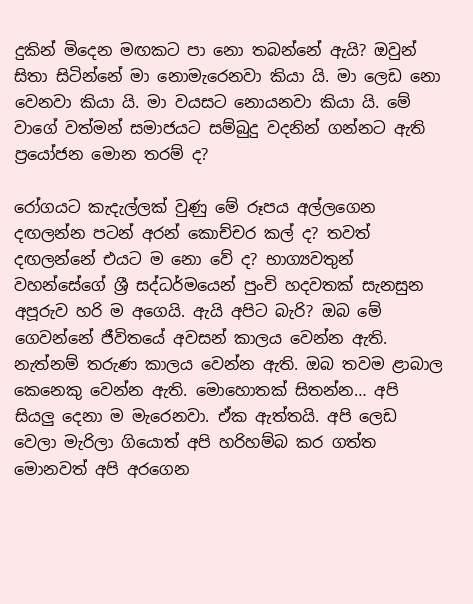දුකින් මිදෙන මඟකට පා නො තබන්නේ ඇයි? ඔවුන් සිතා සිටින්නේ මා නොමැරෙනවා කියා යි. මා ලෙඩ නො වෙනවා කියා යි. මා වයසට නොයනවා කියා යි. මේ වාගේ වත්මන් සමාජයට සම්බුදු වදනින් ගන්නට ඇති ප්‍රයෝජන මොන තරම් ද?

රෝගයට කැදැල්ලක් වුණු මේ රූපය අල්ලගෙන දඟලන්න පටන් අරන් කොච්චර කල් ද? තවත් දඟලන්නේ එයට ම නො වේ ද? භාග්‍යවතුන් වහන්සේගේ ශ්‍රී සද්ධර්මයෙන් පුංචි හදවතක් සැනසුන අපූරුව හරි ම අගෙයි. ඇයි අපිට බැරි? ඔබ මේ ගෙවන්නේ ජීවිතයේ අවසන් කාලය වෙන්න ඇති. නැත්නම් තරුණ කාලය වෙන්න ඇති. ඔබ තවම ළාබාල කෙනෙකු වෙන්න ඇති. මොහොතක් සිතන්න… අපි සියලු දෙනා ම මැරෙනවා. ඒක ඇත්තයි. අපි ලෙඩ වෙලා මැරිලා ගියොත් අපි හරිහම්බ කර ගත්ත මොනවත් අපි අරගෙන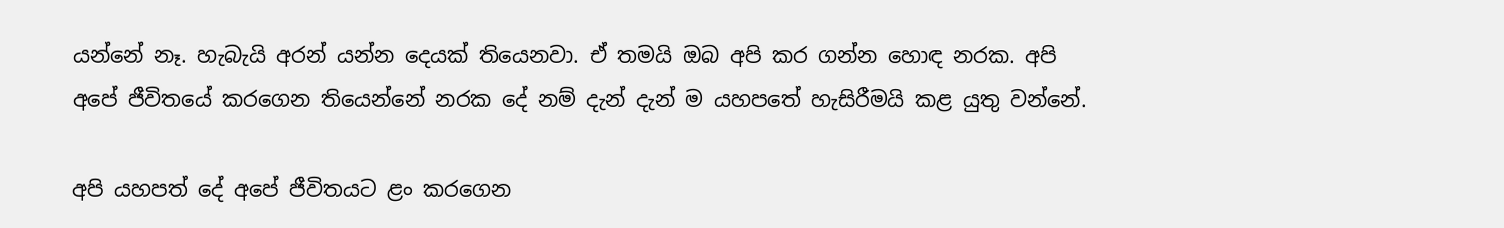යන්නේ නෑ. හැබැයි අරන් යන්න දෙයක් තියෙනවා. ඒ තමයි ඔබ අපි කර ගන්න හොඳ නරක. අපි අපේ ජීවිතයේ කරගෙන තියෙන්නේ නරක දේ නම් දැන් දැන් ම යහපතේ හැසිරීමයි කළ යුතු වන්නේ.

අපි යහපත් දේ අපේ ජීවිතයට ළං කරගෙන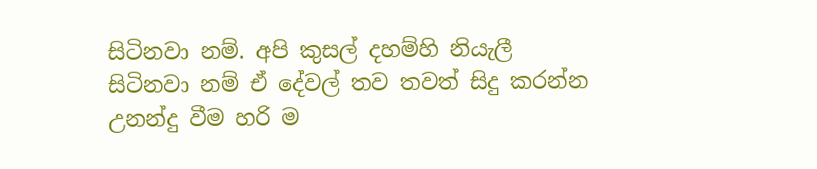සිටිනවා නම්. අපි කුසල් දහම්හි නියැලී සිටිනවා නම් ඒ දේවල් තව තවත් සිදු කරන්න උනන්දු වීම හරි ම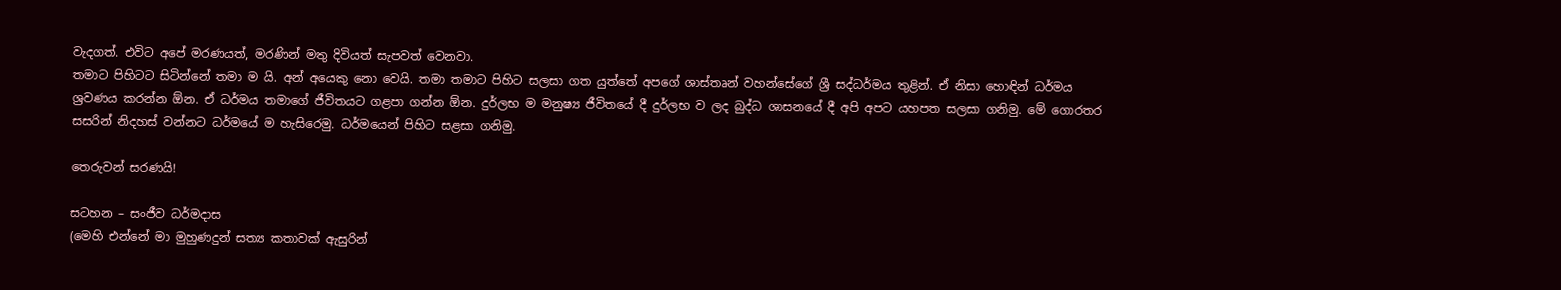වැදගත්. එවිට අපේ මරණයත්, මරණින් මතු දිවියත් සැපවත් වෙනවා.
තමාට පිහිටට සිටින්නේ තමා ම යි. අන් අයෙකු නො වෙයි. තමා තමාට පිහිට සලසා ගත යුත්තේ අපගේ ශාස්තෘන් වහන්සේගේ ශ්‍රී සද්ධර්මය තුළින්. ඒ නිසා හොඳින් ධර්මය ශ්‍රවණය කරන්න ඕන. ඒ ධර්මය තමාගේ ජීවිතයට ගළපා ගන්න ඕන. දුර්ලභ ම මනුෂ්‍ය ජීවිතයේ දී දුර්ලභ ව ලද බුද්ධ ශාසනයේ දී අපි අපට යහපත සලසා ගනිමු. මේ ගොරතර සසරින් නිදහස් වන්නට ධර්මයේ ම හැසිරෙමු. ධර්මයෙන් පිහිට සළසා ගනිමු.

තෙරුවන් සරණයි!

සටහන – සංජීව ධර්මදාස
(මෙහි එන්නේ මා මුහුණදුන් සත්‍ය කතාවක් ඇසුරින්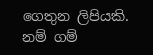ගෙතුන ලිපියකි. නම් ගම්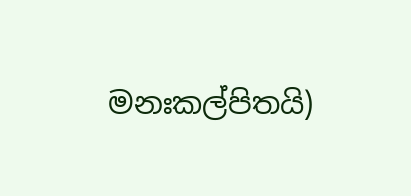මනඃකල්පිතයි)